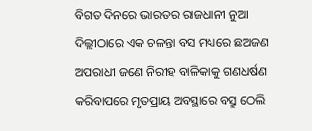ବିଗତ ଦିନରେ ଭାରତର ରାଜଧାନୀ ନୁଆ ଦିଲ୍ଲୀଠାରେ ଏକ ଚଳନ୍ତା ବସ ମଧ୍ୟରେ ଛଅଜଣ ଅପରାଧୀ ଜଣେ ନିରୀହ ବାଳିକାକୁ ଗଣଧର୍ଷଣ କରିବାପରେ ମୃତପ୍ରାୟ ଅବସ୍ଥାରେ ବସ୍ରୁ ଠେଲି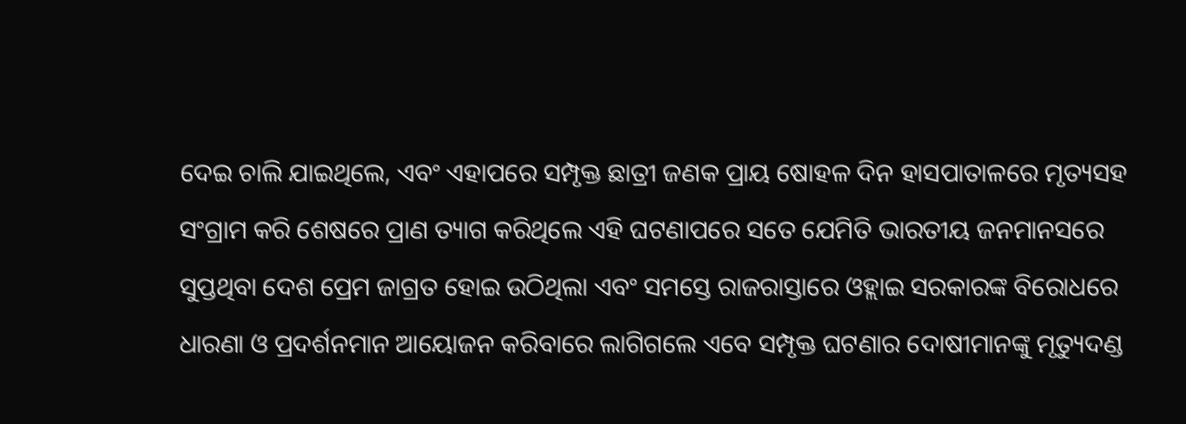ଦେଇ ଚାଲି ଯାଇଥିଲେ, ଏବଂ ଏହାପରେ ସମ୍ପୃକ୍ତ ଛାତ୍ରୀ ଜଣକ ପ୍ରାୟ ଷୋହଳ ଦିନ ହାସପାତାଳରେ ମୃତ୍ୟସହ ସଂଗ୍ରାମ କରି ଶେଷରେ ପ୍ରାଣ ତ୍ୟାଗ କରିଥିଲେ ଏହି ଘଟଣାପରେ ସତେ ଯେମିତି ଭାରତୀୟ ଜନମାନସରେ ସୁପ୍ତଥିବା ଦେଶ ପ୍ରେମ ଜାଗ୍ରତ ହୋଇ ଉଠିଥିଲା ଏବଂ ସମସ୍ତେ ରାଜରାସ୍ତାରେ ଓହ୍ଲାଇ ସରକାରଙ୍କ ବିରୋଧରେ ଧାରଣା ଓ ପ୍ରଦର୍ଶନମାନ ଆୟୋଜନ କରିବାରେ ଲାଗିଗଲେ ଏବେ ସମ୍ପୃକ୍ତ ଘଟଣାର ଦୋଷୀମାନଙ୍କୁ ମୃତ୍ୟୁଦଣ୍ଡ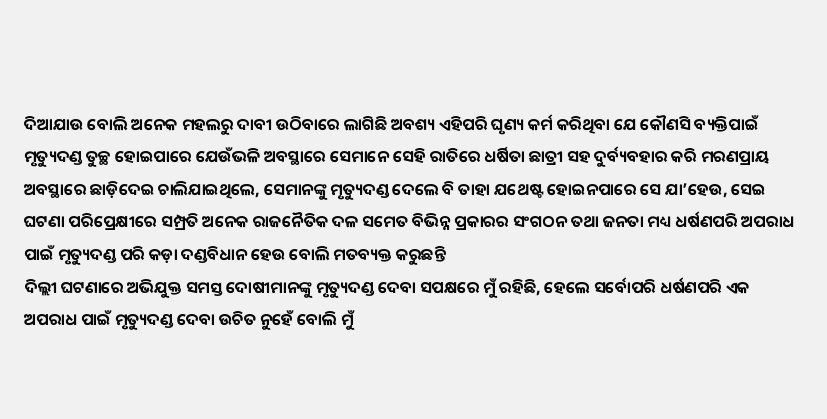ଦିଆଯାଉ ବୋଲି ଅନେକ ମହଲରୁ ଦାବୀ ଉଠିବାରେ ଲାଗିଛି ଅବଶ୍ୟ ଏହିପରି ଘୃଣ୍ୟ କର୍ମ କରିଥିବା ଯେ କୌଣସି ବ୍ୟକ୍ତିପାଇଁ ମୃତ୍ୟୁଦଣ୍ଡ ତୁଚ୍ଛ ହୋଇପାରେ ଯେଉଁଭଳି ଅବସ୍ଥାରେ ସେମାନେ ସେହି ରାତିରେ ଧର୍ଷିତା ଛାତ୍ରୀ ସହ ଦୁର୍ବ୍ୟବହାର କରି ମରଣପ୍ରାୟ ଅବସ୍ଥାରେ ଛାଡ଼ିଦେଇ ଚାଲିଯାଇଥିଲେ, ସେମାନଙ୍କୁ ମୃତ୍ୟୁଦଣ୍ଡ ଦେଲେ ବି ତାହା ଯଥେଷ୍ଟ ହୋଇନପାରେ ସେ ଯା’ହେଉ, ସେଇ ଘଟଣା ପରିପ୍ରେକ୍ଷୀରେ ସମ୍ପ୍ରତି ଅନେକ ରାଜନୈତିକ ଦଳ ସମେତ ବିଭିନ୍ନ ପ୍ରକାରର ସଂଗଠନ ତଥା ଜନତା ମଧ୍ୟ ଧର୍ଷଣପରି ଅପରାଧ ପାଇଁ ମୃତ୍ୟୁଦଣ୍ଡ ପରି କଡ଼ା ଦଣ୍ଡବିଧାନ ହେଉ ବୋଲି ମତବ୍ୟକ୍ତ କରୁଛନ୍ତି
ଦିଲ୍ଲୀ ଘଟଣାରେ ଅଭିଯୁକ୍ତ ସମସ୍ତ ଦୋଷୀମାନଙ୍କୁ ମୃତ୍ୟୁଦଣ୍ଡ ଦେବା ସପକ୍ଷରେ ମୁଁ ରହିଛି, ହେଲେ ସର୍ବୋପରି ଧର୍ଷଣପରି ଏକ ଅପରାଧ ପାଇଁ ମୃତ୍ୟୁଦଣ୍ଡ ଦେବା ଉଚିତ ନୁହେଁ ବୋଲି ମୁଁ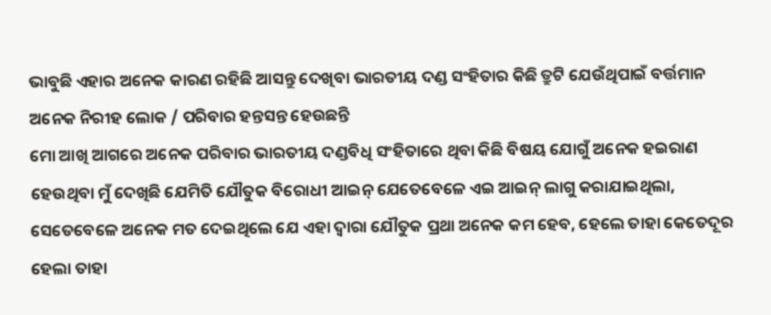ଭାବୁଛି ଏହାର ଅନେକ କାରଣ ରହିଛି ଆସନ୍ତୁ ଦେଖିବା ଭାରତୀୟ ଦଣ୍ଡ ସଂହିତାର କିଛି ତ୍ରୁଟି ଯେଉଁଥିପାଇଁ ବର୍ତ୍ତମାନ ଅନେକ ନିରୀହ ଲୋକ / ପରିବାର ହନ୍ତସନ୍ତ ହେଉଛନ୍ତି
ମୋ ଆଖି ଆଗରେ ଅନେକ ପରିବାର ଭାରତୀୟ ଦଣ୍ଡବିଧି ସଂହିତାରେ ଥିବା କିଛି ବିଷୟ ଯୋଗୁଁ ଅନେକ ହଇରାଣ ହେଉଥିବା ମୁଁ ଦେଖିଛି ଯେମିତି ଯୌତୁକ ବିରୋଧୀ ଆଇନ୍ ଯେତେବେଳେ ଏଇ ଆଇନ୍ ଲାଗୁ କରାଯାଇଥିଲା, ସେତେବେଳେ ଅନେକ ମତ ଦେଇଥିଲେ ଯେ ଏହା ଦ୍ବାରା ଯୌତୁକ ପ୍ରଥା ଅନେକ କମ ହେବ, ହେଲେ ତାହା କେତେଦୂର ହେଲା ତାହା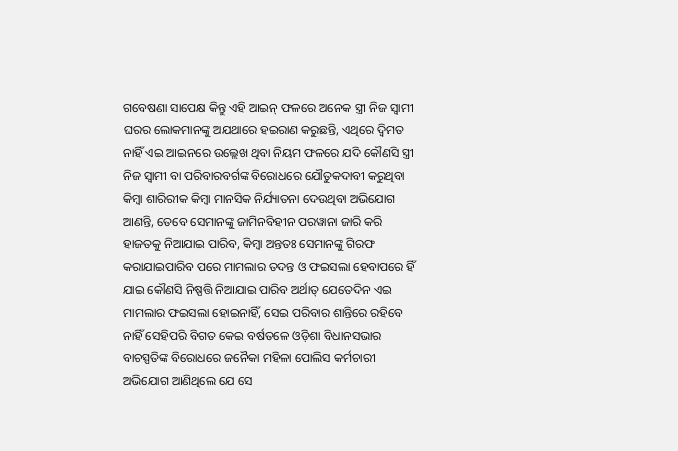ଗବେଷଣା ସାପେକ୍ଷ କିନ୍ତୁ ଏହି ଆଇନ୍ ଫଳରେ ଅନେକ ସ୍ତ୍ରୀ ନିଜ ସ୍ବାମୀ ଘରର ଲୋକମାନଙ୍କୁ ଅଯଥାରେ ହଇରାଣ କରୁଛନ୍ତି, ଏଥିରେ ଦ୍ବିମତ ନାହିଁ ଏଇ ଆଇନରେ ଉଲ୍ଲେଖ ଥିବା ନିୟମ ଫଳରେ ଯଦି କୌଣସି ସ୍ତ୍ରୀ ନିଜ ସ୍ବାମୀ ବା ପରିବାରବର୍ଗଙ୍କ ବିରୋଧରେ ଯୌତୁକଦାବୀ କରୁଥିବା କିମ୍ବା ଶାରିରୀକ କିମ୍ବା ମାନସିକ ନିର୍ଯ୍ୟାତନା ଦେଉଥିବା ଅଭିଯୋଗ ଆଣନ୍ତି, ତେବେ ସେମାନଙ୍କୁ ଜାମିନବିହୀନ ପରୱାନା ଜାରି କରି ହାଜତକୁ ନିଆଯାଇ ପାରିବ, କିମ୍ବା ଅନ୍ତତଃ ସେମାନଙ୍କୁ ଗିରଫ କରାଯାଇପାରିବ ପରେ ମାମଲାର ତଦନ୍ତ ଓ ଫଇସଲା ହେବାପରେ ହିଁ ଯାଇ କୌଣସି ନିଷ୍ପତ୍ତି ନିଆଯାଇ ପାରିବ ଅର୍ଥାତ୍ ଯେତେଦିନ ଏଇ ମାମଲାର ଫଇସଲା ହୋଇନାହିଁ, ସେଇ ପରିବାର ଶାନ୍ତିରେ ରହିବେ ନାହିଁ ସେହିପରି ବିଗତ କେଇ ବର୍ଷତଳେ ଓଡ଼ିଶା ବିଧାନସଭାର ବାଚସ୍ପତିଙ୍କ ବିରୋଧରେ ଜନୈକା ମହିଳା ପୋଲିସ କର୍ମଚାରୀ ଅଭିଯୋଗ ଆଣିଥିଲେ ଯେ ସେ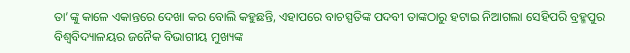ତା’ଙ୍କୁ କାଳେ ଏକାନ୍ତରେ ଦେଖା କର ବୋଲି କହୁଛନ୍ତି, ଏହାପରେ ବାଚସ୍ପତିଙ୍କ ପଦବୀ ତାଙ୍କଠାରୁ ହଟାଇ ନିଆଗଲା ସେହିପରି ବ୍ରହ୍ମପୁର ବିଶ୍ବବିଦ୍ୟାଳୟର ଜନୈକ ବିଭାଗୀୟ ମୁଖ୍ୟଙ୍କ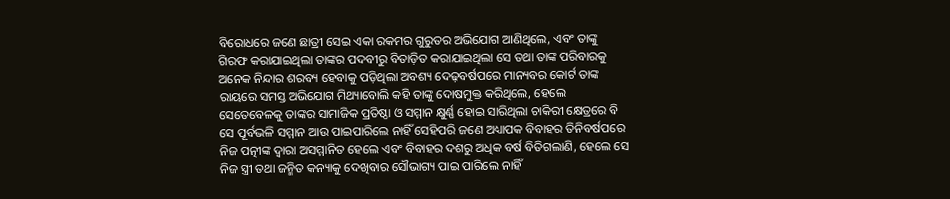ବିରୋଧରେ ଜଣେ ଛାତ୍ରୀ ସେଇ ଏକା ରକମର ଗୁରୁତର ଅଭିଯୋଗ ଆଣିଥିଲେ, ଏବଂ ତାଙ୍କୁ ଗିରଫ କରାଯାଇଥିଲା ତାଙ୍କର ପଦବୀରୁ ବିତାଡ଼ିତ କରାଯାଇଥିଲା ସେ ତଥା ତାଙ୍କ ପରିବାରକୁ ଅନେକ ନିନ୍ଦାର ଶରବ୍ୟ ହେବାକୁ ପଡ଼ିଥିଲା ଅବଶ୍ୟ ଦେଢ଼ବର୍ଷପରେ ମାନ୍ୟବର କୋର୍ଟ ତାଙ୍କ ରାୟରେ ସମସ୍ତ ଅଭିଯୋଗ ମିଥ୍ୟାବୋଲି କହି ତାଙ୍କୁ ଦୋଷମୁକ୍ତ କରିଥିଲେ, ହେଲେ ସେତେବେଳକୁ ତାଙ୍କର ସାମାଜିକ ପ୍ରତିଷ୍ଠା ଓ ସମ୍ମାନ କ୍ଷୁର୍ଣ୍ଣ ହୋଇ ସାରିଥିଲା ଚାକିରୀ କ୍ଷେତ୍ରରେ ବି ସେ ପୂର୍ବଭଳି ସମ୍ମାନ ଆଉ ପାଇପାରିଲେ ନାହିଁ ସେହିପରି ଜଣେ ଅଧ୍ୟାପକ ବିବାହର ତିନିବର୍ଷପରେ ନିଜ ପତ୍ନୀଙ୍କ ଦ୍ବାରା ଅସମ୍ମାନିତ ହେଲେ ଏବଂ ବିବାହର ଦଶରୁ ଅଧିକ ବର୍ଷ ବିତିଗଲାଣି, ହେଲେ ସେ ନିଜ ସ୍ତ୍ରୀ ତଥା ଜନ୍ମିତ କନ୍ୟାକୁ ଦେଖିବାର ସୌଭାଗ୍ୟ ପାଇ ପାରିଲେ ନାହିଁ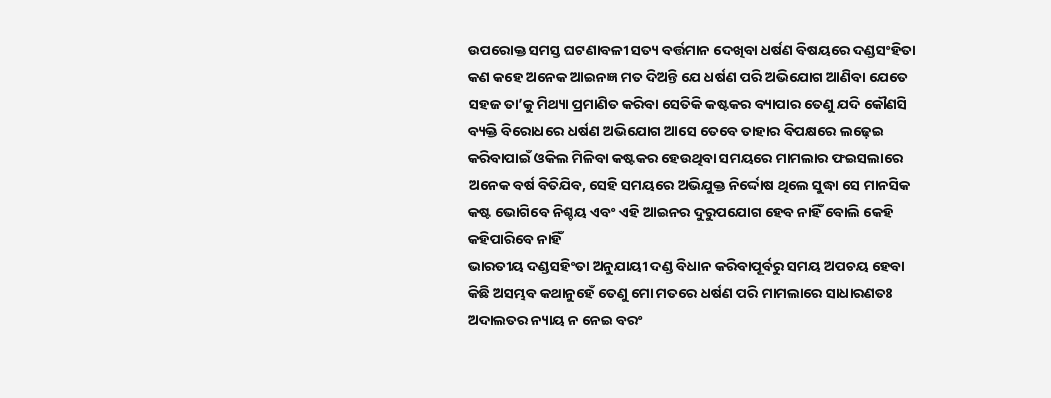ଉପରୋକ୍ତ ସମସ୍ତ ଘଟଣାବଳୀ ସତ୍ୟ ବର୍ତ୍ତମାନ ଦେଖିବା ଧର୍ଷଣ ବିଷୟରେ ଦଣ୍ଡସଂହିତା କଣ କହେ ଅନେକ ଆଇନଜ୍ଞ ମତ ଦିଅନ୍ତି ଯେ ଧର୍ଷଣ ପରି ଅଭିଯୋଗ ଆଣିବା ଯେତେ ସହଜ ତା’କୁ ମିଥ୍ୟା ପ୍ରମାଣିତ କରିବା ସେତିକି କଷ୍ଟକର ବ୍ୟାପାର ତେଣୁ ଯଦି କୌଣସି ବ୍ୟକ୍ତି ବିରୋଧରେ ଧର୍ଷଣ ଅଭିଯୋଗ ଆସେ ତେବେ ତାହାର ବିପକ୍ଷରେ ଲଢ଼େଇ କରିବାପାଇଁ ଓକିଲ ମିଳିବା କଷ୍ଟକର ହେଉଥିବା ସମୟରେ ମାମଲାର ଫଇସଲାରେ ଅନେକ ବର୍ଷ ବିତିଯିବ, ସେହି ସମୟରେ ଅଭିଯୁକ୍ତ ନିର୍ଦ୍ଦୋଷ ଥିଲେ ସୁଦ୍ଧା ସେ ମାନସିକ କଷ୍ଟ ଭୋଗିବେ ନିଶ୍ଚୟ ଏବଂ ଏହି ଆଇନର ଦୁରୁପଯୋଗ ହେବ ନାହିଁ ବୋଲି କେହି କହିପାରିବେ ନାହିଁ
ଭାରତୀୟ ଦଣ୍ଡସହିଂତା ଅନୁଯାୟୀ ଦଣ୍ଡ ବିଧାନ କରିବାପୂର୍ବରୁ ସମୟ ଅପଚୟ ହେବା କିଛି ଅସମ୍ଭବ କଥାନୁହେଁ ତେଣୁ ମୋ ମତରେ ଧର୍ଷଣ ପରି ମାମଲାରେ ସାଧାରଣତଃ ଅଦାଲତର ନ୍ୟାୟ ନ ନେଇ ବରଂ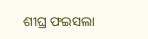ଶୀଘ୍ର ଫଇସଲା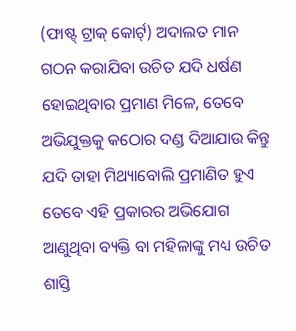(ଫାଷ୍ଟ୍ ଟ୍ରାକ୍ କୋର୍ଟ୍) ଅଦାଲତ ମାନ ଗଠନ କରାଯିବା ଉଚିତ ଯଦି ଧର୍ଷଣ ହୋଇଥିବାର ପ୍ରମାଣ ମିଳେ, ତେବେ ଅଭିଯୁକ୍ତକୁ କଠୋର ଦଣ୍ଡ ଦିଆଯାଉ କିନ୍ତୁ ଯଦି ତାହା ମିଥ୍ୟାବୋଲି ପ୍ରମାଣିତ ହୁଏ ତେବେ ଏହି ପ୍ରକାରର ଅଭିଯୋଗ ଆଣୁଥିବା ବ୍ୟକ୍ତି ବା ମହିଳାଙ୍କୁ ମଧ୍ୟ ଉଚିତ ଶାସ୍ତି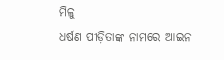ମିଳୁ
ଧର୍ଷଣ ପୀଡ଼ିତାଙ୍କ ନାମରେ ଆଇନ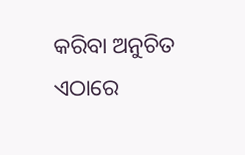କରିବା ଅନୁଚିତ
ଏଠାରେ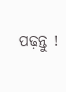ପଢ଼ନ୍ତୁ !